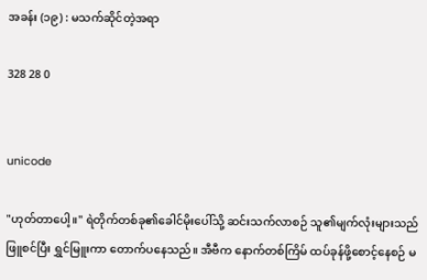အခန်း (၁၉) : မသက်ဆိုင်တဲ့အရာ

328 28 0


unicode

"ဟုတ်တာပေါ့။" ရဲတိုက်တစ်ခု၏ခေါင်မိုးပေါ်သို့ ဆင်းသက်လာစဉ် သူ၏မျက်လုံးများသည် ဖြူစင်ပြီး ရွှင်မြူးကာ တောက်ပနေသည်။ အီဗီက နောက်တစ်ကြိမ် ထပ်ခုန်ဖို့စောင့်နေစဉ် မ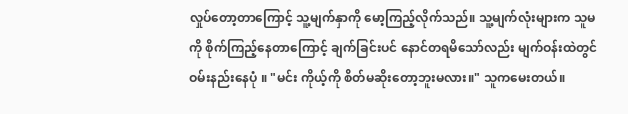လှုပ်တော့တာကြောင့် သူ့မျက်နှာကို မော့ကြည့်လိုက်သည်။ သူ့မျက်လုံးများက သူမကို စိုက်ကြည့်နေတာကြောင့် ချက်ခြင်းပင် နောင်တရမိသော်လည်း မျက်ဝန်းထဲတွင် ဝမ်းနည်းနေပုံ ။ "မင်း ကိုယ့်ကို စိတ်မဆိုးတော့ဘူးမလား။" သူကမေးတယ်။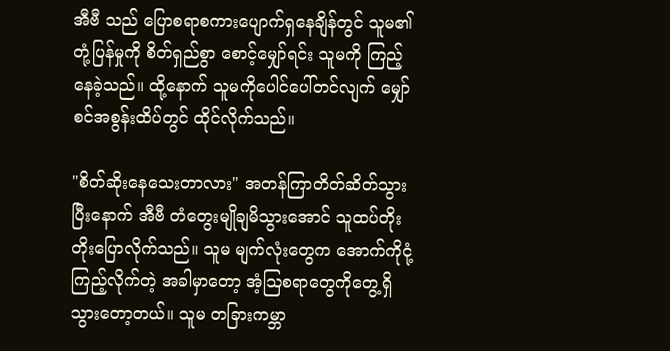အီဗီ သည် ပြောစရာစကားပျောက်ရှနေချိန်တွင် သူမ၏ တုံ့ပြန်မှုကို စိတ်ရှည်စွာ စောင့်မျှော်ရင်း သူမကို ကြည့်နေခဲ့သည်။ ထို့နောက် သူမကိုပေါင်ပေါ်တင်လျက် မျှော်စင်အစွန်းထိပ်တွင် ထိုင်လိုက်သည်။

"စိတ်ဆိုးနေသေးတာလား" အတန်ကြာတိတ်ဆိတ်သွားပြီးနောက် အီဗီ တံတွေးမျိုချမိသွားအောင် သူထပ်တိုးတိုးပြောလိုက်သည်။ သူမ မျက်လုံးတွေက အောက်ကိုငုံ့ကြည့်လိုက်တဲ့ အခါမှာတော့ အံ့ဩစရာတွေကိုတွေ့ရှိသွားတော့တယ်။ သူမ တခြားကမ္ဘာ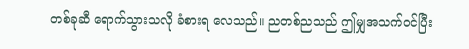တစ်ခုဆီ ရောက်သွားသလို ခံစားရ လေသည်။ ညတစ်ညသည် ဤမျှအသက်ဝင်ပြီး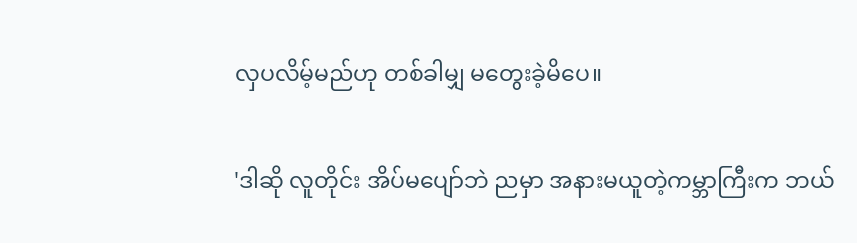လှပလိမ့်မည်ဟု တစ်ခါမျှ မတွေးခဲ့မိပေ။

'ဒါဆို လူတိုင်း အိပ်မပျော်ဘဲ ညမှာ အနားမယူတဲ့ကမ္ဘာကြီးက ဘယ်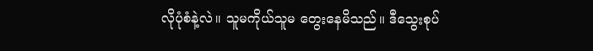လိုပုံစံနဲ့လဲ။ သူမကိုယ်သူမ တွေးနေမိသည်။ ဒီသွေးစုပ်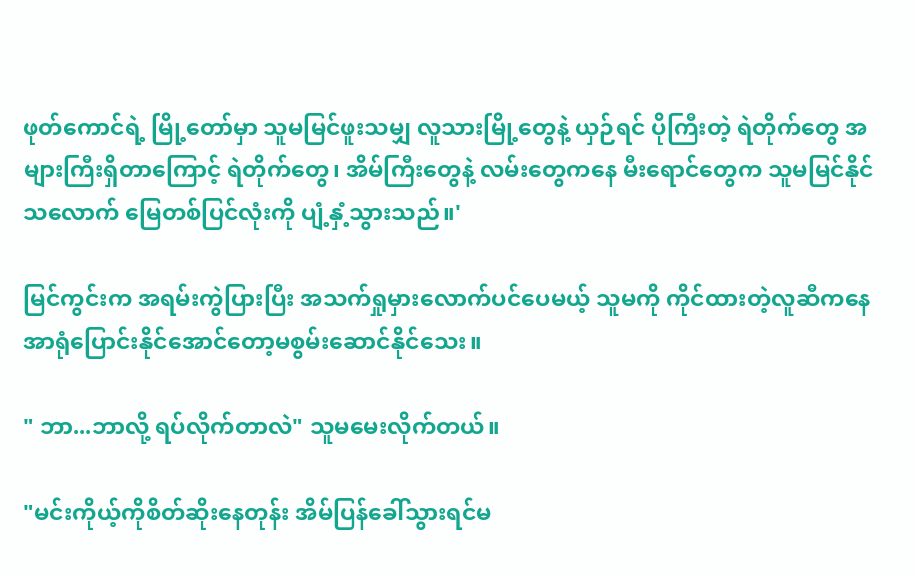ဖုတ်ကောင်ရဲ့ မြို့တော်မှာ သူမမြင်ဖူးသမျှ လူသားမြို့တွေနဲ့ ယှဉ်ရင် ပိုကြီးတဲ့ ရဲတိုက်တွေ အများကြီးရှိတာကြောင့် ရဲတိုက်တွေ၊ အိမ်ကြီးတွေနဲ့ လမ်းတွေကနေ မီးရောင်တွေက သူမမြင်နိုင်သလောက် မြေတစ်ပြင်လုံးကို ပျံ့နှံ့သွားသည်။'

မြင်ကွင်းက အရမ်းကွဲပြားပြီး အသက်ရှုမှားလောက်ပင်ပေမယ့် သူမကို ကိုင်ထားတဲ့လူဆီကနေ အာရုံပြောင်းနိုင်အောင်တော့မစွမ်းဆောင်နိုင်သေး။

" ဘာ...ဘာလို့ ရပ်လိုက်တာလဲ" သူမမေးလိုက်တယ်။

"မင်းကိုယ့်ကိုစိတ်ဆိုးနေတုန်း အိမ်ပြန်ခေါ်သွားရင်မ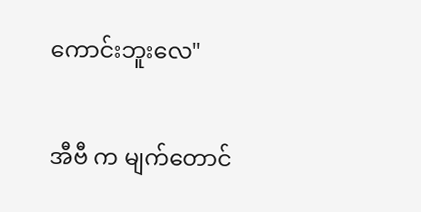ကောင်းဘူးလေ"

အီဗီ က မျက်တောင်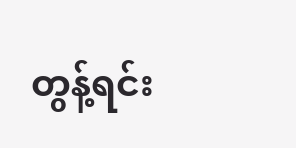တွန့်ရင်း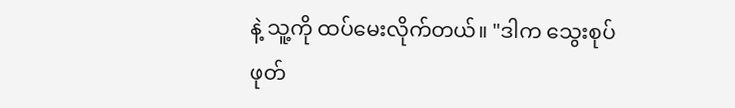နဲ့ သူ့ကို ထပ်မေးလိုက်တယ်။ "ဒါက သွေးစုပ်ဖုတ်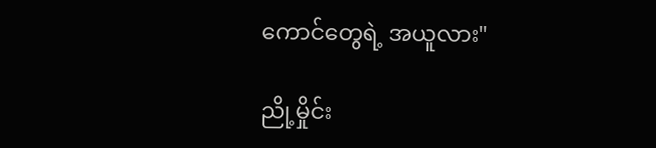ကောင်တွေရဲ့ အယူလား"

ညို့မှိုင်း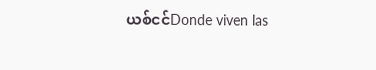ယစ်ငင်Donde viven las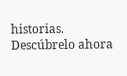historias. Descúbrelo ahora